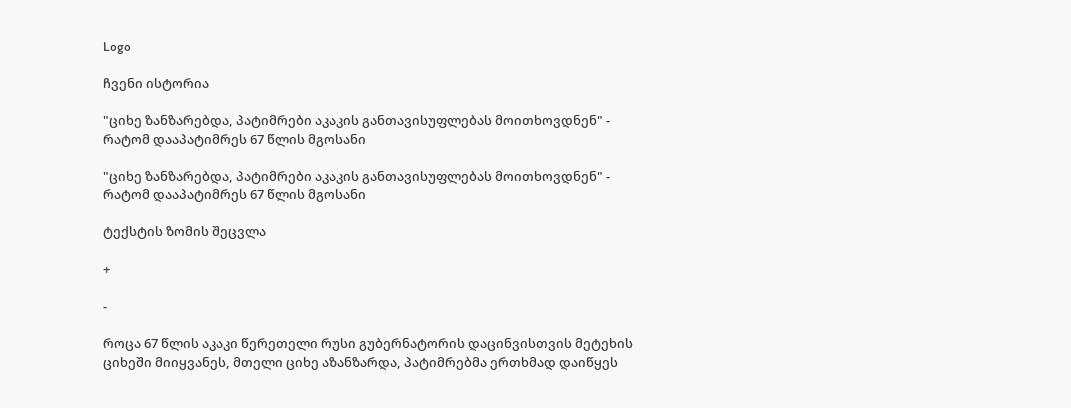Logo

ჩვენი ისტორია

"ციხე ზანზარებდა, პატიმრები აკაკის განთავისუფლებას მოითხოვდნენ" - რატომ დააპატიმრეს 67 წლის მგოსანი

"ციხე ზანზარებდა, პატიმრები აკაკის განთავისუფლებას მოითხოვდნენ" - რატომ დააპატიმრეს 67 წლის მგოსანი

ტექსტის ზომის შეცვლა

+

-

როცა 67 წლის აკაკი წერეთელი რუსი გუბერნატორის დაცინვისთვის მეტეხის ციხეში მიიყვანეს, მთელი ციხე აზანზარდა, პატიმრებმა ერთხმად დაიწყეს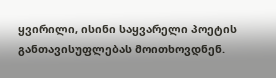ყვირილი, ისინი საყვარელი პოეტის განთავისუფლებას მოითხოვდნენ.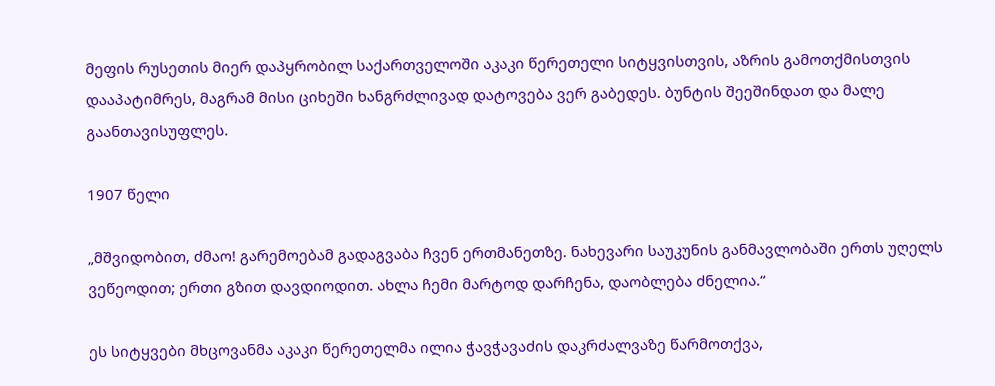მეფის რუსეთის მიერ დაპყრობილ საქართველოში აკაკი წერეთელი სიტყვისთვის, აზრის გამოთქმისთვის დააპატიმრეს, მაგრამ მისი ციხეში ხანგრძლივად დატოვება ვერ გაბედეს. ბუნტის შეეშინდათ და მალე გაანთავისუფლეს.

1907 წელი

„მშვიდობით, ძმაო! გარემოებამ გადაგვაბა ჩვენ ერთმანეთზე. ნახევარი საუკუნის განმავლობაში ერთს უღელს ვეწეოდით; ერთი გზით დავდიოდით. ახლა ჩემი მარტოდ დარჩენა, დაობლება ძნელია.“

ეს სიტყვები მხცოვანმა აკაკი წერეთელმა ილია ჭავჭავაძის დაკრძალვაზე წარმოთქვა,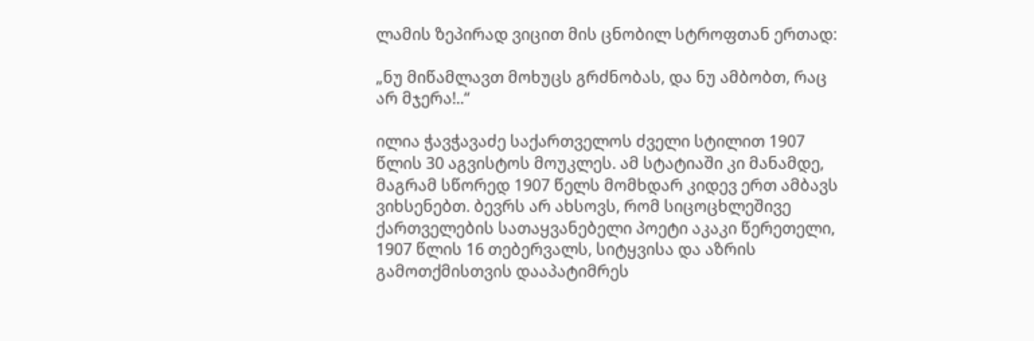ლამის ზეპირად ვიცით მის ცნობილ სტროფთან ერთად:

„ნუ მიწამლავთ მოხუცს გრძნობას, და ნუ ამბობთ, რაც არ მჯერა!..“

ილია ჭავჭავაძე საქართველოს ძველი სტილით 1907 წლის 30 აგვისტოს მოუკლეს. ამ სტატიაში კი მანამდე, მაგრამ სწორედ 1907 წელს მომხდარ კიდევ ერთ ამბავს ვიხსენებთ. ბევრს არ ახსოვს, რომ სიცოცხლეშივე ქართველების სათაყვანებელი პოეტი აკაკი წერეთელი, 1907 წლის 16 თებერვალს, სიტყვისა და აზრის გამოთქმისთვის დააპატიმრეს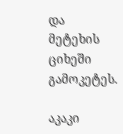და მეტეხის ციხეში გამოკეტეს.

აკაკი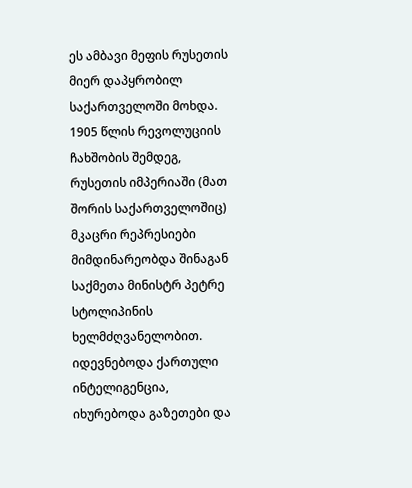ეს ამბავი მეფის რუსეთის მიერ დაპყრობილ საქართველოში მოხდა. 1905 წლის რევოლუციის ჩახშობის შემდეგ, რუსეთის იმპერიაში (მათ შორის საქართველოშიც) მკაცრი რეპრესიები მიმდინარეობდა შინაგან საქმეთა მინისტრ პეტრე სტოლიპინის ხელმძღვანელობით. იდევნებოდა ქართული ინტელიგენცია, იხურებოდა გაზეთები და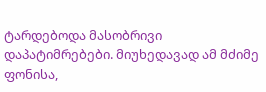ტარდებოდა მასობრივი დაპატიმრებები. მიუხედავად ამ მძიმე ფონისა,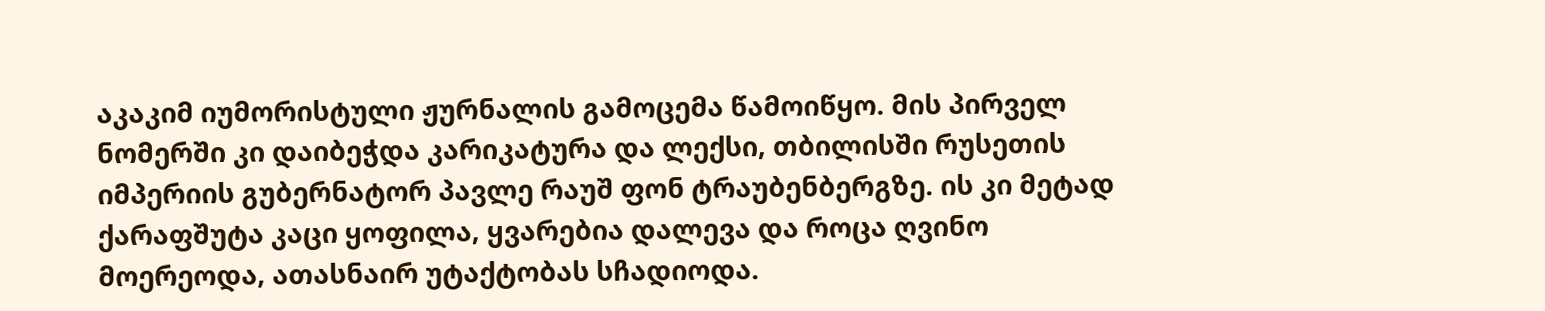აკაკიმ იუმორისტული ჟურნალის გამოცემა წამოიწყო. მის პირველ ნომერში კი დაიბეჭდა კარიკატურა და ლექსი, თბილისში რუსეთის იმპერიის გუბერნატორ პავლე რაუშ ფონ ტრაუბენბერგზე. ის კი მეტად ქარაფშუტა კაცი ყოფილა, ყვარებია დალევა და როცა ღვინო მოერეოდა, ათასნაირ უტაქტობას სჩადიოდა.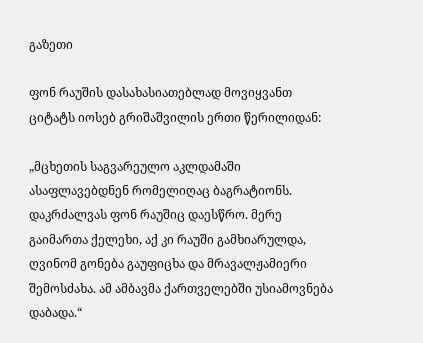გაზეთი

ფონ რაუშის დასახასიათებლად მოვიყვანთ ციტატს იოსებ გრიშაშვილის ერთი წერილიდან:

„მცხეთის საგვარეულო აკლდამაში ასაფლავებდნენ რომელიღაც ბაგრატიონს. დაკრძალვას ფონ რაუშიც დაესწრო. მერე გაიმართა ქელეხი, აქ კი რაუში გამხიარულდა, ღვინომ გონება გაუფიცხა და მრავალჟამიერი შემოსძახა. ამ ამბავმა ქართველებში უსიამოვნება დაბადა.“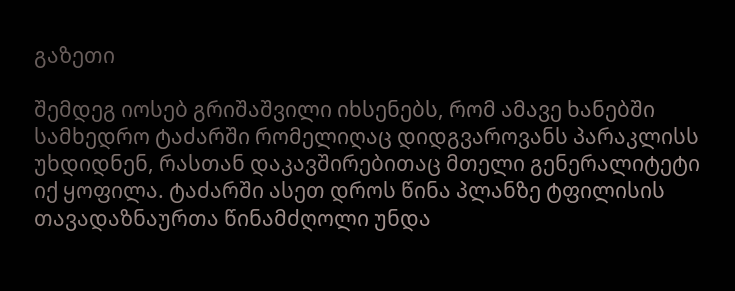გაზეთი

შემდეგ იოსებ გრიშაშვილი იხსენებს, რომ ამავე ხანებში სამხედრო ტაძარში რომელიღაც დიდგვაროვანს პარაკლისს უხდიდნენ, რასთან დაკავშირებითაც მთელი გენერალიტეტი იქ ყოფილა. ტაძარში ასეთ დროს წინა პლანზე ტფილისის თავადაზნაურთა წინამძღოლი უნდა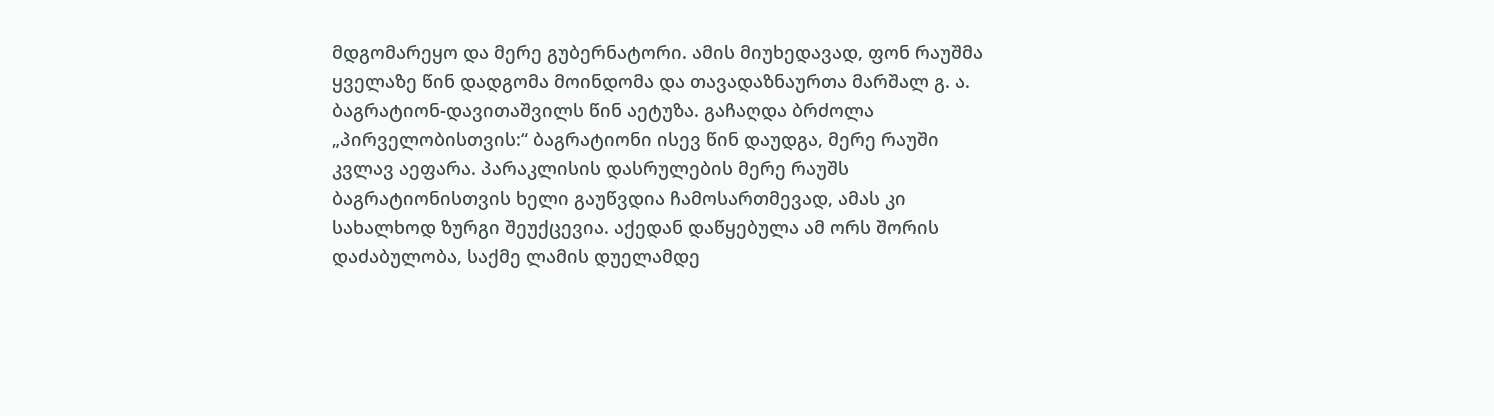მდგომარეყო და მერე გუბერნატორი. ამის მიუხედავად, ფონ რაუშმა ყველაზე წინ დადგომა მოინდომა და თავადაზნაურთა მარშალ გ. ა. ბაგრატიონ-დავითაშვილს წინ აეტუზა. გაჩაღდა ბრძოლა „პირველობისთვის:“ ბაგრატიონი ისევ წინ დაუდგა, მერე რაუში კვლავ აეფარა. პარაკლისის დასრულების მერე რაუშს ბაგრატიონისთვის ხელი გაუწვდია ჩამოსართმევად, ამას კი სახალხოდ ზურგი შეუქცევია. აქედან დაწყებულა ამ ორს შორის დაძაბულობა, საქმე ლამის დუელამდე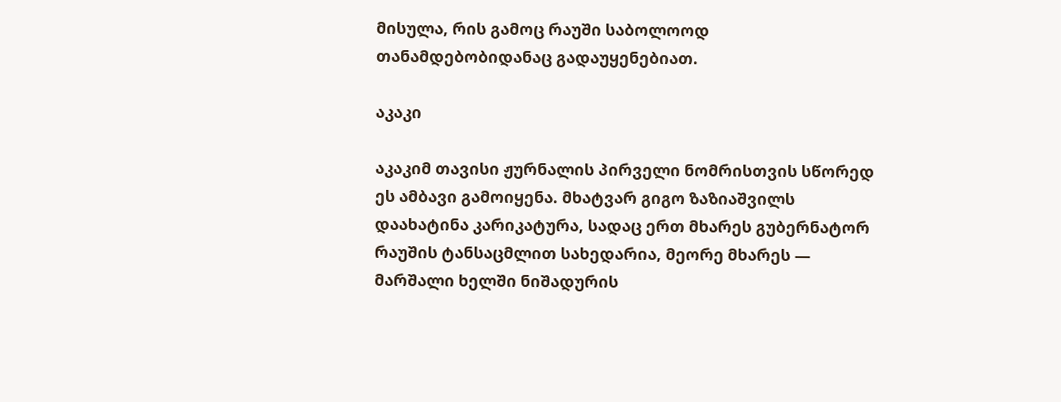მისულა, რის გამოც რაუში საბოლოოდ თანამდებობიდანაც გადაუყენებიათ.

აკაკი

აკაკიმ თავისი ჟურნალის პირველი ნომრისთვის სწორედ ეს ამბავი გამოიყენა. მხატვარ გიგო ზაზიაშვილს დაახატინა კარიკატურა, სადაც ერთ მხარეს გუბერნატორ რაუშის ტანსაცმლით სახედარია, მეორე მხარეს — მარშალი ხელში ნიშადურის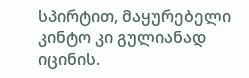სპირტით, მაყურებელი კინტო კი გულიანად იცინის.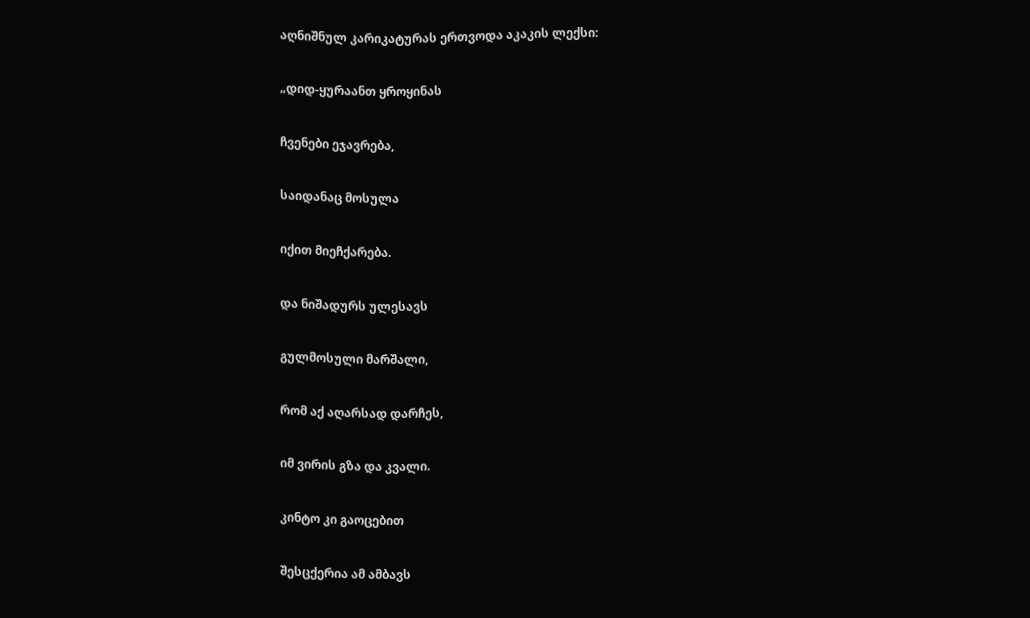აღნიშნულ კარიკატურას ერთვოდა აკაკის ლექსი:

„დიდ-ყურაანთ ყროყინას

ჩვენები ეჯავრება,

საიდანაც მოსულა

იქით მიეჩქარება.

და ნიშადურს ულესავს

გულმოსული მარშალი,

რომ აქ აღარსად დარჩეს,

იმ ვირის გზა და კვალი.

კინტო კი გაოცებით

შესცქერია ამ ამბავს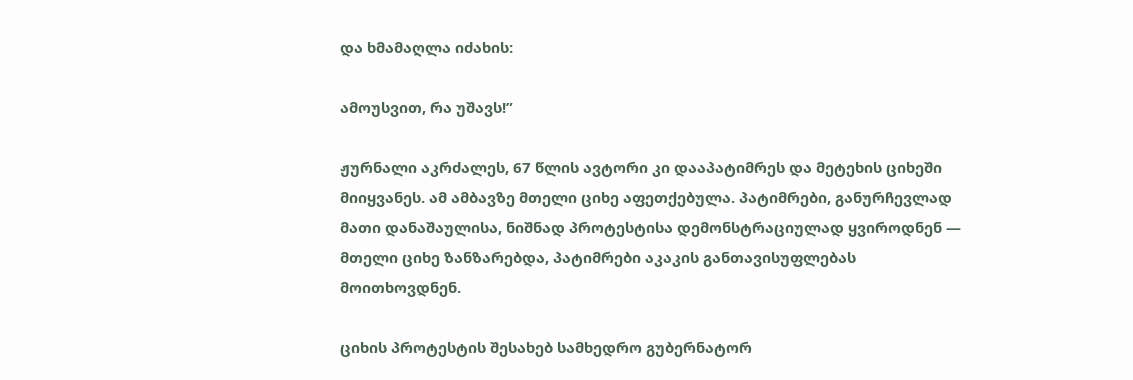და ხმამაღლა იძახის:

ამოუსვით, რა უშავს!”

ჟურნალი აკრძალეს, 67 წლის ავტორი კი დააპატიმრეს და მეტეხის ციხეში მიიყვანეს. ამ ამბავზე მთელი ციხე აფეთქებულა. პატიმრები, განურჩევლად მათი დანაშაულისა, ნიშნად პროტესტისა დემონსტრაციულად ყვიროდნენ — მთელი ციხე ზანზარებდა, პატიმრები აკაკის განთავისუფლებას მოითხოვდნენ.

ციხის პროტესტის შესახებ სამხედრო გუბერნატორ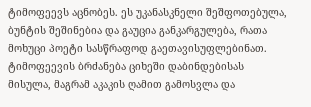ტიმოფეევს აცნობეს. ეს უკანასკნელი შეშფოთებულა, ბუნტის შეშინებია და გაუცია განკარგულება, რათა მოხუცი პოეტი სასწრაფოდ გაეთავისუფლებინათ. ტიმოფეევის ბრძანება ციხეში დაბინდებისას მისულა, მაგრამ აკაკის ღამით გამოსვლა და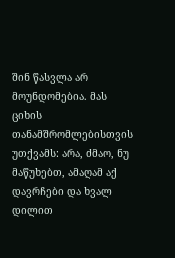შინ წასვლა არ მოუნდომებია. მას ციხის თანამშრომლებისთვის უთქვამს: არა, ძმაო, ნუ მაწუხებთ, ამაღამ აქ დავრჩები და ხვალ დილით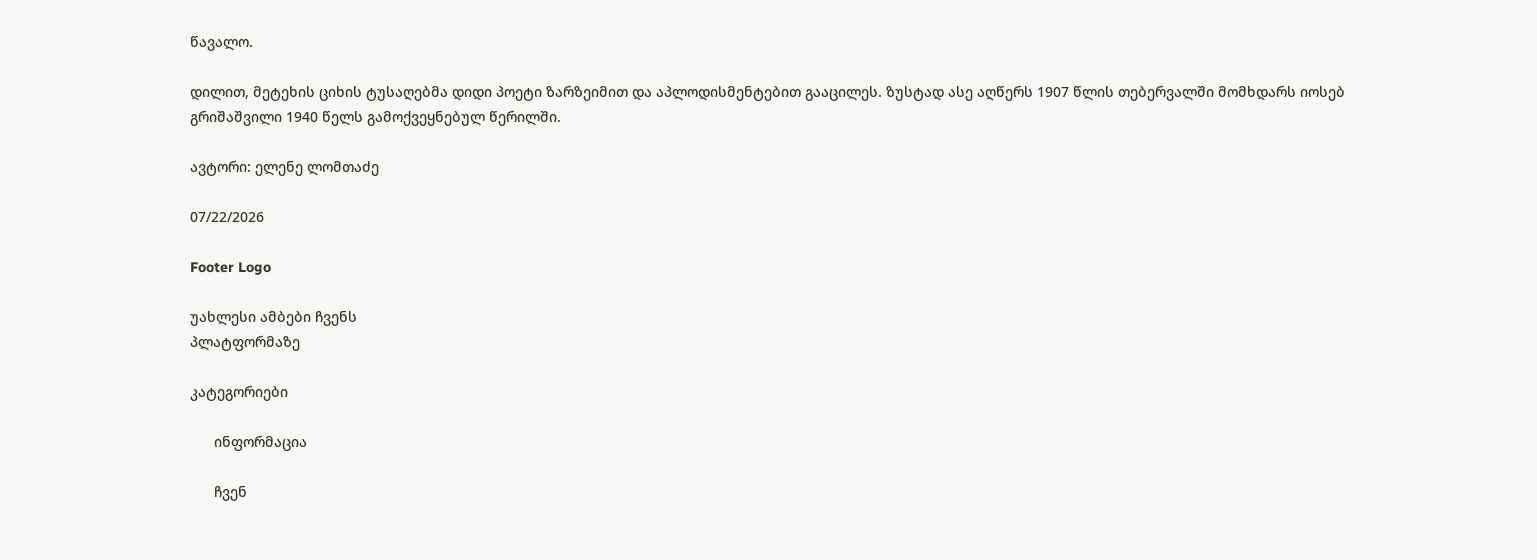წავალო.

დილით, მეტეხის ციხის ტუსაღებმა დიდი პოეტი ზარზეიმით და აპლოდისმენტებით გააცილეს. ზუსტად ასე აღწერს 1907 წლის თებერვალში მომხდარს იოსებ გრიშაშვილი 1940 წელს გამოქვეყნებულ წერილში.

ავტორი: ელენე ლომთაძე

07/22/2026

Footer Logo

უახლესი ამბები ჩვენს
პლატფორმაზე

კატეგორიები

      ინფორმაცია

      ჩვენ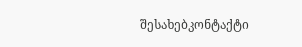შესახებკონტაქტი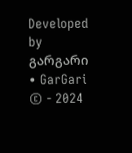Developed by გარგარი • GarGari © - 2024